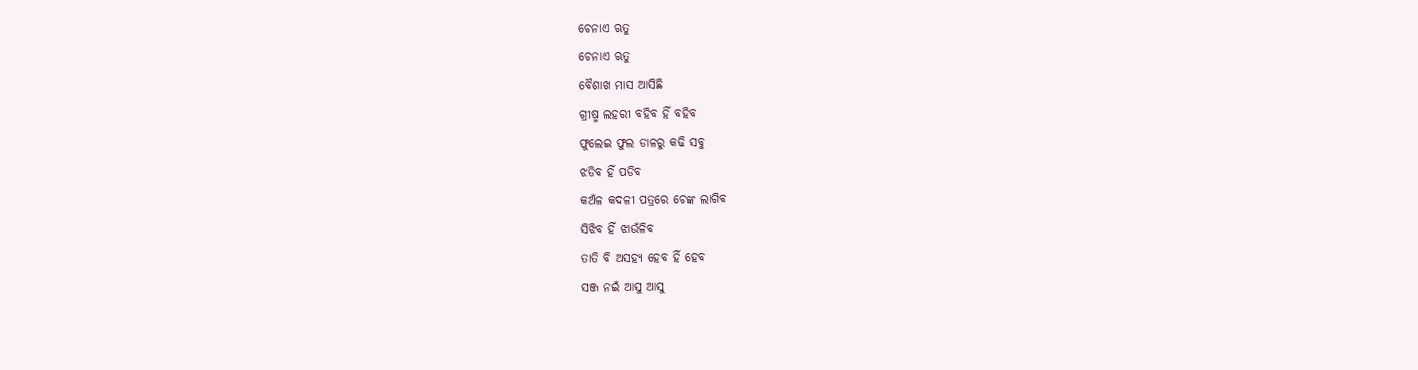ଚେନାଏ ଋତୁ
ଚେନାଏ ଋତୁ
ବୈଶାଖ ମାସ ଆସିଛି
ଗ୍ରୀଷ୍ମ ଲହରୀ ବହିବ ହିଁ ବହିବ
ଫୁଲେଇ ଫୁଲ ଡାଳରୁ କଢି ସବୁ
ଝଡିବ ହିଁ ପଡିବ
କଅଁଳ କଦଳୀ ପତ୍ରରେ ଚେଙ୍କ ଲାଗିବ
ସିଝିବ ହିଁ ଝାଉଁଳିବ
ତାତି ବି ଅସହ୍ୟ ହେବ ହିଁ ହେବ
ସଞ୍ଜ ନଇଁ ଆସୁ ଆସୁ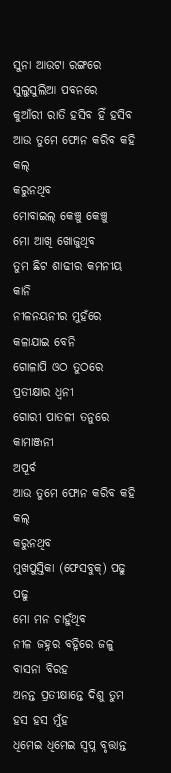ସୁନା ଆଉଟା ରଙ୍ଗରେ
ସୁଲୁସୁଲିଆ ପବନରେ
କୁଆଁରୀ ରାତି ହସିବ ହିଁ ହସିବ
ଆଉ ତୁମେ ଫୋନ କରିବ କହି କଲ୍
କରୁନଥିବ
ମୋବାଇଲ୍ କେଞ୍ଚୁ କେଞ୍ଚୁ
ମୋ ଆଖି ଖୋଜୁଥିବ
ତୁମ ଛିଟ ଶାଢୀର କମନୀୟ କାନି
ନୀଳନୟନୀର ମୁହଁରେ କଳାଯାଇ ବେନି
ଗୋଳାପି ଓଠ ତୁଠରେ ପ୍ରତୀକ୍ଷାର ଧ୍ଵନୀ
ଗୋରୀ ପାତଳୀ ତନୁରେ କାମାଞ୍ଜନୀ
ଅପୂର୍ବ
ଆଉ ତୁମେ ଫୋନ କରିବ କହି କଲ୍
କରୁନଥିବ
ମୁଖପୁସ୍ତିକା (ଫେସବୁକ୍) ପଢୁ ପଢୁ
ମୋ ମନ ଚାହୁଁଥିବ
ନୀଳ ଜହ୍ନର ବହ୍ନିରେ ଜଳୁ ବାସନା ବିରହ
ଅନନ୍ତ ପ୍ରତୀକ୍ଷାନ୍ତେ ଦିଶୁ ତୁମ ହସ ହସ ମୁଁହ
ଧିମେଇ ଧିମେଇ ସ୍ଵପ୍ନ ବୃତ୍ତାନ୍ତ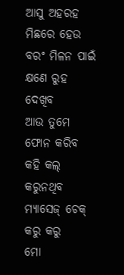ଆସୁ ଅହରହ
ମିଛରେ ହେଉ ବରଂ ମିଳନ ପାଇଁ କ୍ଷଣେ ରୁହ ଦେଖିବ
ଆଉ ତୁମେ ଫୋନ କରିବ କହି କଲ୍
କରୁନଥିବ
ମ୍ୟାସେଜ୍ ଚେକ୍ କରୁ କରୁ
ମୋ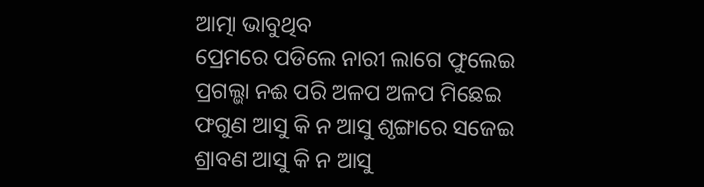ଆତ୍ମା ଭାବୁଥିବ
ପ୍ରେମରେ ପଡିଲେ ନାରୀ ଲାଗେ ଫୁଲେଇ
ପ୍ରଗଲ୍ଭା ନଈ ପରି ଅଳପ ଅଳପ ମିଛେଇ
ଫଗୁଣ ଆସୁ କି ନ ଆସୁ ଶୃଙ୍ଗାରେ ସଜେଇ
ଶ୍ରାବଣ ଆସୁ କି ନ ଆସୁ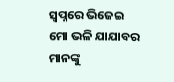ସ୍ଵପ୍ନରେ ଭିଜେଇ
ମୋ ଭଳି ଯାଯାବର ମାନଙ୍କୁ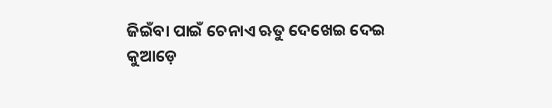ଜିଇଁବା ପାଇଁ ଚେନାଏ ଋତୁ ଦେଖେଇ ଦେଇ
କୁଆଡ଼େ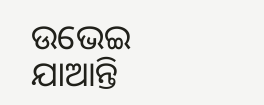ଉଭେଇ ଯାଆନ୍ତି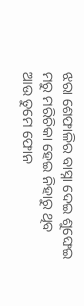ଝରା ଶେଫାଳିର ବାସ୍ନା ଦେଇ ଶୁଙ୍ଘେଇ
ମରୁ ମରିଚିକା ହେଇ ନିହାରୁ ଥିବ
ଆଉ ତୁମେ ଫୋନ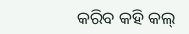କରିବ କହି କଲ୍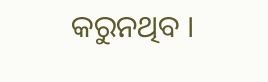କରୁନଥିବ ।